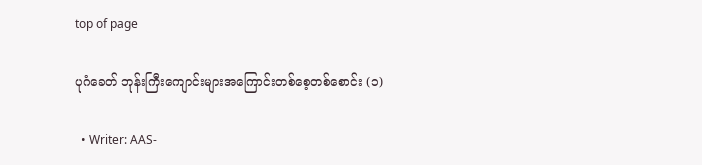top of page

ပုဂံခေတ် ဘုန်းကြီးကျောင်းများအကြောင်းတစ်စေ့တစ်စောင်း (၁)

  • Writer: AAS-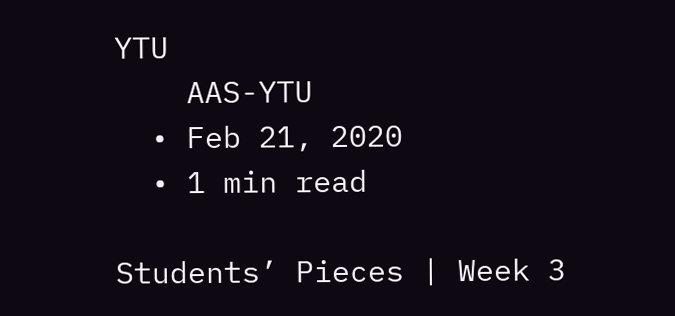YTU
    AAS-YTU
  • Feb 21, 2020
  • 1 min read

Students’ Pieces | Week 3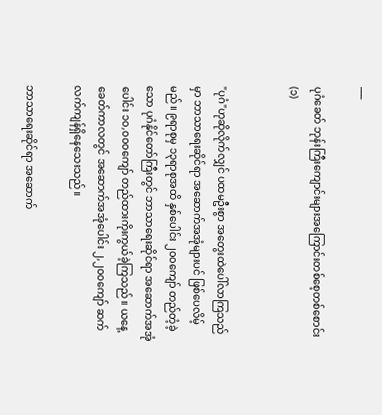___

ပုဂံခေတ် ဘုန်းကြီးကျောင်းများအကြောင်းတစ်စေ့တစ်စောင်း (၁)


"ပုဂံ"ဟုဆိုလိုက်လျှင် ပထမဦးစွာ အတွေးထဲပေါ်လာကြသည်မှာ ဘာသာရေးဆိုင်ရာ အဆောက်အအုံများပင် ဖြစ်ပေလိမ့်မည်။ ၉ရာစုမှ ၁၃ရာစုအထိ နှစ်ပေါင်း ၂၀၀ကျော် တည်တံ့ခဲ့သော ပုဂံနိုင်တော်ကြီးတွင် ဘာသာရေးဆိုင်ရာ အဆောက်အအုံပေါင်း ၁၀,၀၀၀ကျော် တည်ထားကိုးကွယ်ခဲ့ကြသည်။ ယနေ့ခေတ်ကာလတွင် အဆောက်အအုံပေါင်း ၂,၂၀၀ကျော် ဆက်လက်ကျန်ရှိနေသေးသည်။

ဘာသာရေးဆိုင်ရာ အဆောက်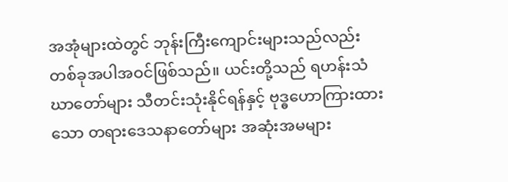အအုံများထဲတွင် ဘုန်းကြီးကျောင်းများသည်လည်း တစ်ခုအပါအဝင်ဖြစ်သည်။ ယင်းတို့သည် ရဟန်းသံဃာတော်များ သီတင်းသုံးနိုင်ရန်နှင့် ဗုဒ္ဓဟောကြားထားသော တရားဒေသနာတော်များ အဆုံးအမများ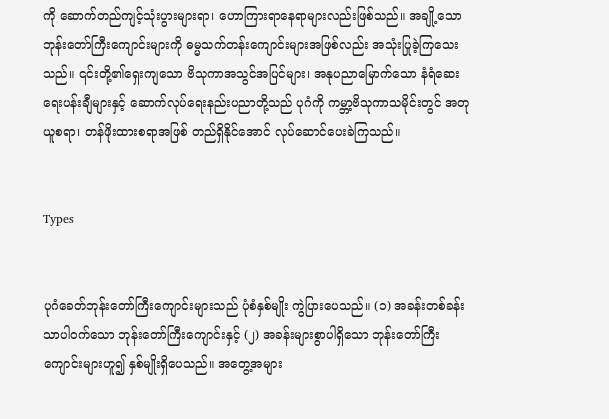ကို ဆောက်တည်ကျင့်သုံးပွားများရာ၊ ဟောကြားရာနေရာများလည်းဖြစ်သည်။ အချို့သောဘုန်းတော်ကြီးကျောင်းများကို ဓမ္မသက်တန်းကျောင်းများအဖြစ်လည်း အသုံးပြုခဲ့ကြသေးသည်။ ၎င်းတို့၏ရှေးကျသော ဗိသုကာအသွင်အပြင်များ၊ အနုပညာမြောက်သော နံရံဆေးရေးပန်းချီများနှင့် ဆောက်လုပ်ရေးနည်းပညာတို့သည် ပုဂံကို ကမ္ဘာ့ဗိသုကာသမိုင်းတွင် အတုယူစရာ၊ တန်ဖိုးထားစရာအဖြစ် တည်ရှိနိုင်အောင် လုပ်ဆောင်ပေးခဲကြသည်။


Types


ပုဂံခေတ်ဘုန်းတော်ကြီးကျောင်းများသည် ပုံစံနှစ်မျိုး ကွဲပြားပေသည်။ (၁) အခန်းတစ်ခန်းသာပါဝက်သော ဘုန်းတော်ကြီးကျောင်းနှင့် (၂) အခန်းများစွာပါရှိသော ဘုန်းတော်ကြီးကျောင်းများဟူ၍ နှစ်မျိုးရှိပေသည်။ အတွေ့အများ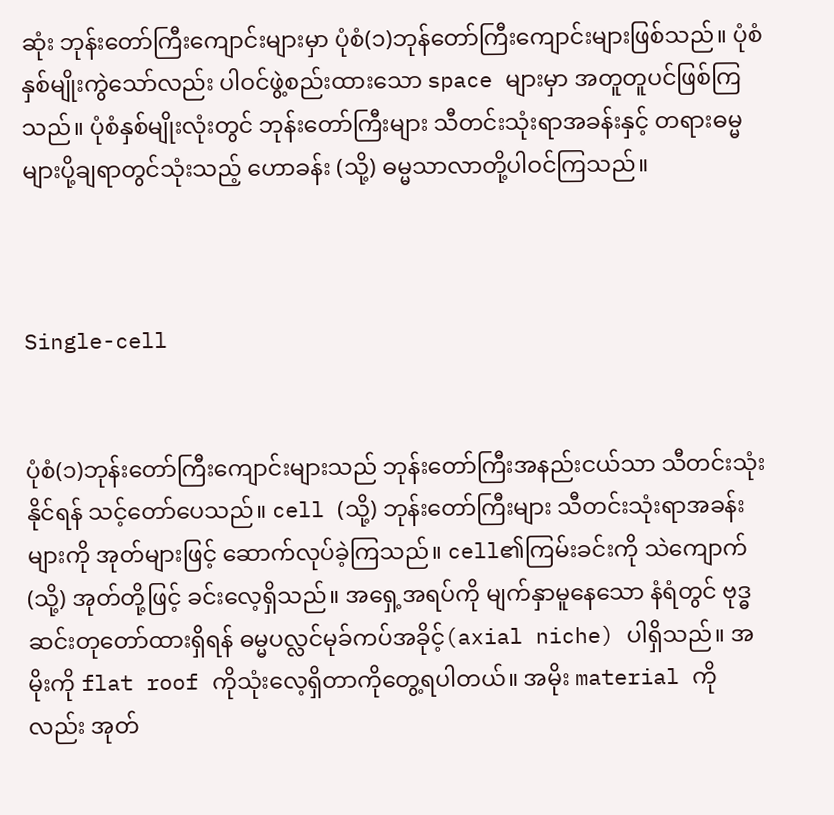ဆုံး ဘုန်းတော်ကြီးကျောင်းများမှာ ပုံစံ(၁)ဘုန်တော်ကြီးကျောင်းများဖြစ်သည်။ ပုံစံနှစ်မျိုးကွဲသော်လည်း ပါဝင်ဖွဲ့စည်းထားသော space များမှာ အတူတူပင်ဖြစ်ကြသည်။ ပုံစံနှစ်မျိုးလုံးတွင် ဘုန်းတော်ကြီးများ သီတင်းသုံးရာအခန်းနှင့် တရားဓမ္မများပို့ချရာတွင်သုံးသည့် ဟောခန်း (သို့) ဓမ္မသာလာတို့ပါဝင်ကြသည်။



Single-cell


ပုံစံ(၁)ဘုန်းတော်ကြီးကျောင်းများသည် ဘုန်းတော်ကြီးအနည်းငယ်သာ သီတင်းသုံးနိုင်ရန် သင့်တော်ပေသည်။ cell (သို့) ဘုန်းတော်ကြီးများ သီတင်းသုံးရာအခန်းများကို အုတ်များဖြင့် ဆောက်လုပ်ခဲ့ကြသည်။ cell၏ကြမ်းခင်းကို သဲကျောက်(သို့) အုတ်တို့ဖြင့် ခင်းလေ့ရှိသည်။ အရှေ့အရပ်ကို မျက်နှာမူနေသော နံရံတွင် ဗုဒ္ဓဆင်းတုတော်ထားရှိရန် ဓမ္မပလ္လင်မုခ်ကပ်အခိုင့်(axial niche) ပါရှိသည်။ အမိုးကို flat roof ကိုသုံးလေ့ရှိတာကိုတွေ့ရပါတယ်။ အမိုး material ကိုလည်း အုတ်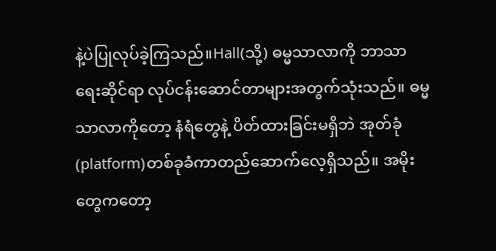နဲ့ပဲပြုလုပ်ခဲ့ကြသည်။Hall(သို့) ဓမ္မသာလာကို ဘာသာရေးဆိုင်ရာ လုပ်ငန်းဆောင်တာများအတွက်သုံးသည်။ ဓမ္မသာလာကိုတော့ နံရံတွေနဲ့ ပိတ်ထားခြင်းမရှိဘဲ အုတ်ခုံ(platform)တစ်ခုခံကာတည်ဆောက်လေ့ရှိသည်။ အမိုးတွေကတော့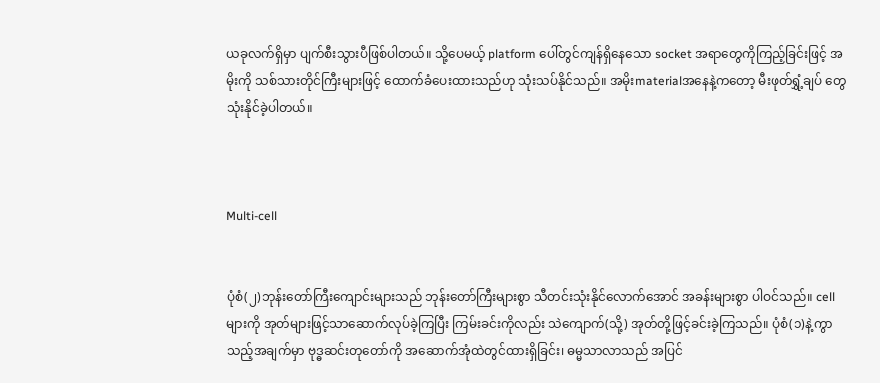ယခုလက်ရှိမှာ ပျက်စီးသွားပီဖြစ်ပါတယ်။ သို့ပေမယ့် platform ပေါ်တွင်ကျန်ရှိနေသော socket အရာတွေကိုကြည့်ခြင်းဖြင့် အမိုးကို သစ်သားတိုင်ကြီးများဖြင့် ထောက်ခံပေးထားသည်ဟု သုံးသပ်နိုင်သည်။ အမိုးmaterialအနေနဲ့ကတော့ မီးဖုတ်ရွှံ့ချပ် တွေသုံးနိုင်ခဲ့ပါတယ်။



Multi-cell


ပုံစံ(၂)ဘုန်းတော်ကြီးကျောင်းများသည် ဘုန်းတော်ကြီးများစွာ သီတင်းသုံးနိုင်လောက်အောင် အခန်းများစွာ ပါဝင်သည်။ cellများကို အုတ်များဖြင့်သာဆောက်လုပ်ခဲ့ကြပြီး ကြမ်းခင်းကိုလည်း သဲကျောက်(သို့) အုတ်တို့ဖြင့်ခင်းခဲ့ကြသည်။ ပုံစံ(၁)နဲ့ကွာသည့်အချက်မှာ ဗုဒ္ဓဆင်းတုတော်ကို အဆောက်အုံထဲတွင်ထားရှိခြင်း၊ ဓမ္မသာလာသည် အပြင်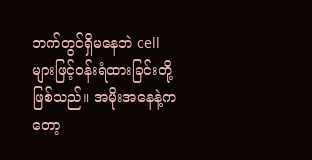ဘက်တွင်ရှိမနေဘဲ cell များဖြင့်ဝန်းရံထားခြင်းတို့ဖြစ်သည်။ အမိုးအနေနဲ့ကတော့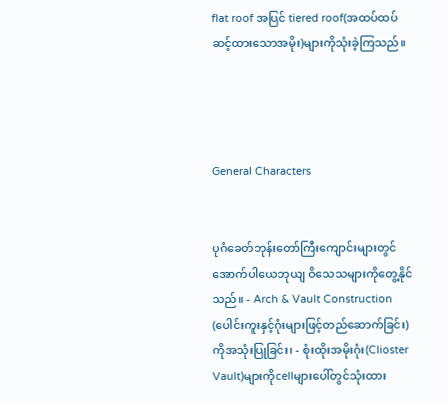flat roof အပြင် tiered roof(အထပ်ထပ်ဆင့်ထားသောအမိုး)များကိုသုံးခဲ့ကြသည်။




General Characters


ပုဂံခေတ်ဘုန်းတော်ကြီးကျောင်းများတွင် အောက်ပါယေဘုယျ ဝိသေသများကိုတွေ့နိုင်သည်။ - Arch & Vault Construction (ပေါင်းကူးနှင့်ဂုံးများဖြင့်တည်ဆောက်ခြင်း) ကိုအသုံးပြုခြင်း၊ - စုံးထိုးအမိုးဂုံး(Clioster Vault)များကိုcellများပေါ်တွင်သုံးထား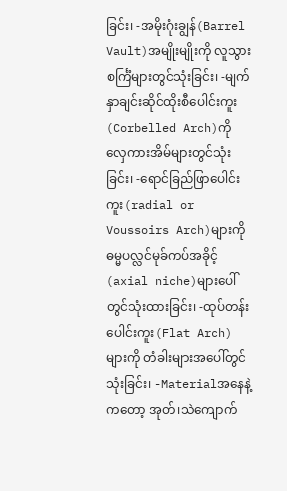ခြင်း၊ -အမိုးဂုံးချွန်(Barrel Vault)အမျိုးမျိုးကို လူသွားစင်္ကြံများတွင်သုံးခြင်း၊ -မျက်နှာချင်းဆိုင်ထိုးစီပေါင်းကူး(Corbelled Arch)ကို လှေကားအိမ်များတွင်သုံးခြင်း၊ -ရောင်ခြည်ဖြာပေါင်းကူး(radial or Voussoirs Arch)များကို ဓမ္မပလ္လင်မုခ်ကပ်အခိုင့်(axial niche)များပေါ်တွင်သုံးထားခြင်း၊ -ထုပ်တန်းပေါင်းကူး(Flat Arch)များကို တံခါးများအပေါ်တွင်သုံးခြင်း၊ -Materialအနေနဲ့ကတော့ အုတ်၊သဲကျောက်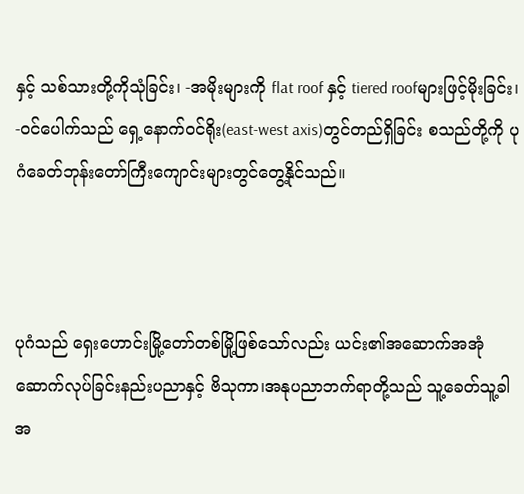နှင့် သစ်သားတို့ကိုသုံခြင်း၊ -အမိုးများကို flat roof နှင့် tiered roofများဖြင့်မိုးခြင်း၊ -ဝင်ပေါက်သည် ရှေ့နောက်ဝင်ရိုး(east-west axis)တွင်တည်ရှိခြင်း စသည်တို့ကို ပုဂံခေတ်ဘုန်းတော်ကြီးကျောင်းများတွင်တွေ့နိုင်သည်။



ပုဂံသည် ရှေးဟောင်းမြို့တော်တစ်မြို့ဖြစ်သော်လည်း ယင်း၏အဆောက်အအုံဆောက်လုပ်ခြင်းနည်းပညာနှင့် ဗိသုကာ၊အနုပညာဘက်ရာတို့သည် သူ့ခေတ်သူ့ခါ အ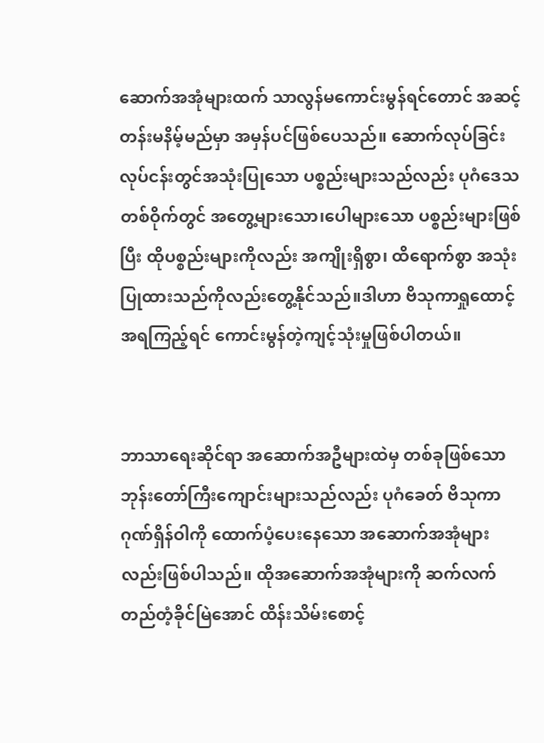ဆောက်အအုံများထက် သာလွန်မကောင်းမွန်ရင်တောင် အဆင့်တန်းမနိမ့်မည်မှာ အမှန်ပင်ဖြစ်ပေသည်။ ဆောက်လုပ်ခြင်းလုပ်ငန်းတွင်အသုံးပြုသော ပစ္စည်းများသည်လည်း ပုဂံဒေသတစ်ဝိုက်တွင် အတွေ့များသော၊ပေါများသော ပစ္စည်းများဖြစ်ပြီး ထိုပစ္စည်းများကိုလည်း အကျိုးရှိစွာ၊ ထိရောက်စွာ အသုံးပြုထားသည်ကိုလည်းတွေ့နိုင်သည်။ဒါဟာ ဗိသုကာရှုထောင့်အရကြည့်ရင် ကောင်းမွန်တဲ့ကျင့်သုံးမှုဖြစ်ပါတယ်။


ဘာသာရေးဆိုင်ရာ အဆောက်အဦများထဲမှ တစ်ခုဖြစ်သော ဘုန်းတော်ကြီးကျောင်းများသည်လည်း ပုဂံခေတ် ဗိသုကာဂုဏ်ရှိန်ဝါကို ထောက်ပံ့ပေးနေသော အဆောက်အအုံများလည်းဖြစ်ပါသည်။ ထိုအဆောက်အအုံများကို ဆက်လက်တည်တံ့ခိုင်မြဲအောင် ထိန်းသိမ်းစောင့်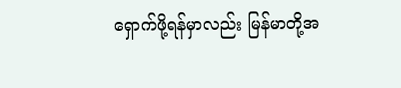ရှောက်ဖို့ရန်မှာလည်း မြန်မာတို့အ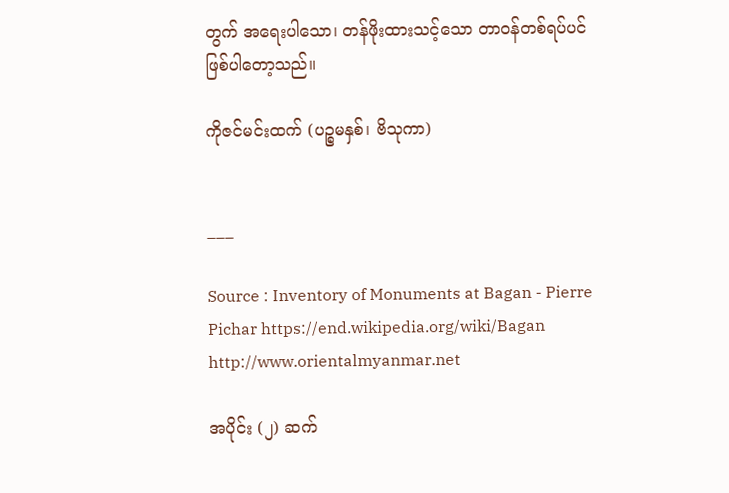တွက် အရေးပါသော၊ တန်ဖိုးထားသင့်သော တာဝန်တစ်ရပ်ပင်ဖြစ်ပါတော့သည်။

ကိုဇင်မင်းထက် (ပဉ္စမနှစ်၊ ဗိသုကာ)


___

Source : Inventory of Monuments at Bagan - Pierre Pichar https://end.wikipedia.org/wiki/Bagan http://www.orientalmyanmar.net

အပိုင်း (၂) ဆက်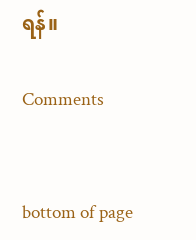ရန်။

Comments


bottom of page